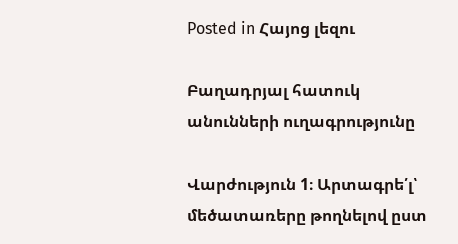Posted in Հայոց լեզու

Բաղադրյալ հատուկ անունների ուղագրությունը

Վարժություն 1։ Արտագրե՛լ՝ մեծատառերը թողնելով ըստ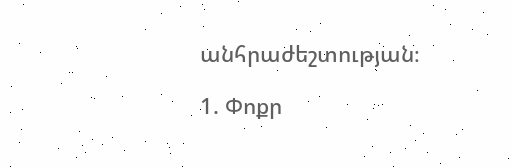անհրաժեշտության։

1. Փոքր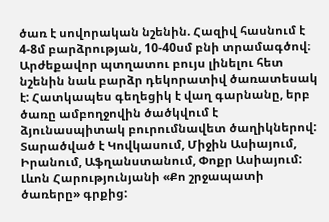ծառ է սովորական նշենին. Հազիվ հասնում է 4-8մ բարձրության, 10-40սմ բնի տրամագծով։ Արժեքավոր պտղատու բույս լինելու հետ նշենին նաև բարձր դեկորատիվ ծառատեսակ է: Հատկապես գեղեցիկ է վաղ գարնանը, երբ ծառը ամբողջովին ծածկվում է ձյունասպիտակ բուրումնավետ ծաղիկներով: Տարածված է Կովկասում, Միջին Ասիայում, Իրանում, Աֆղանստանում, Փոքր Ասիայում: Լևոն Հարությունյանի «Քո շրջապատի ծառերը» գրքից: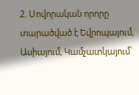2. Սովորական որորը տարածված է Եվրոպայում, Ասիայում, Կամչատկայում՝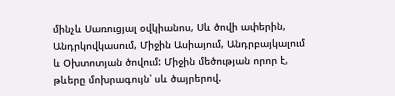մինչև Սառուցյալ օվկիանոս, Սև ծովի ափերին, Անդրկովկասում, Միջին Ասիայում, Անդրբայկալում և Օխտոտյան ծովում: Միջին մեծության որոր է, թևերը մոխրագույն՝ սև ծայրերով.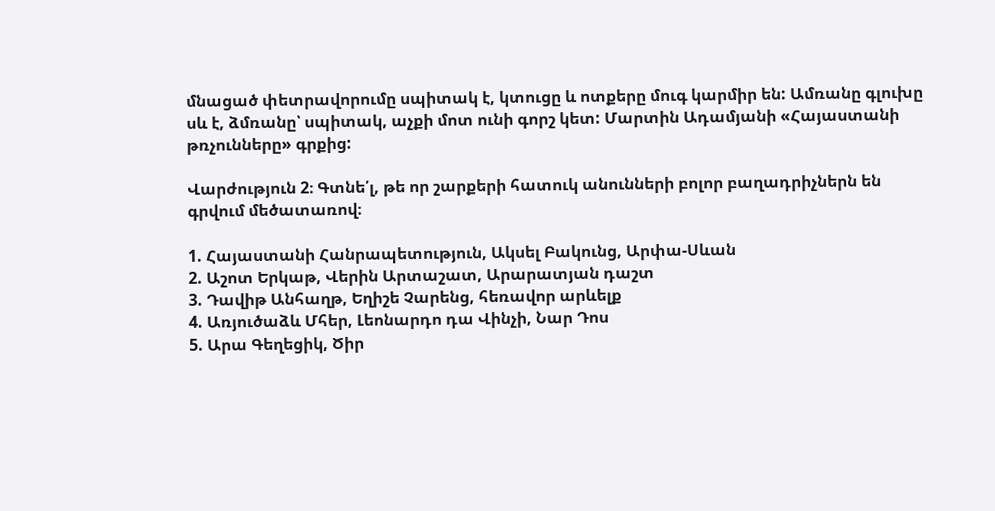մնացած փետրավորումը սպիտակ է, կտուցը և ոտքերը մուգ կարմիր են: Ամռանը գլուխը սև է, ձմռանը՝ սպիտակ, աչքի մոտ ունի գորշ կետ: Մարտին Ադամյանի «Հայաստանի թռչունները» գրքից:

Վարժություն 2։ Գտնե՛լ, թե որ շարքերի հատուկ անունների բոլոր բաղադրիչներն են գրվում մեծատառով։

1. Հայաստանի Հանրապետություն, Ակսել Բակունց, Արփա-Սևան
2. Աշոտ Երկաթ, Վերին Արտաշատ, Արարատյան դաշտ
3. Դավիթ Անհաղթ, Եղիշե Չարենց, հեռավոր արևելք
4. Առյուծաձև Մհեր, Լեոնարդո դա Վինչի, Նար Դոս
5. Արա Գեղեցիկ, Ծիր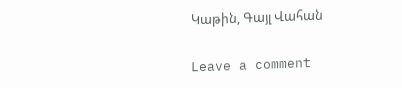Կաթին, Գայլ Վահան

Leave a comment